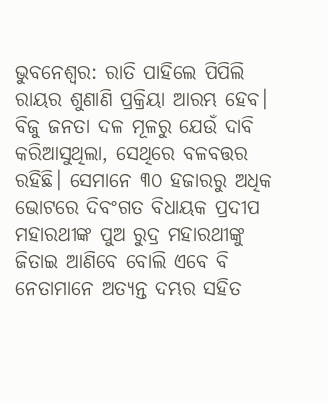ଭୁବନେଶ୍ବର: ରାତି ପାହିଲେ ପିପିଲି ରାୟର ଶୁଣାଣି ପ୍ରକ୍ରିୟା ଆରମ୍ଭ ହେବ। ବିଜୁ ଜନତା ଦଳ ମୂଳରୁ ଯେଉଁ ଦାବି କରିଆସୁଥିଲା, ସେଥିରେ ବଳବତ୍ତର ରହିଛି। ସେମାନେ ୩୦ ହଜାରରୁ ଅଧିକ ଭୋଟରେ ଦିବଂଗତ ବିଧାୟକ ପ୍ରଦୀପ ମହାରଥୀଙ୍କ ପୁଅ ରୁଦ୍ର ମହାରଥୀଙ୍କୁ ଜିତାଇ ଆଣିବେ ବୋଲି ଏବେ ବି ନେତାମାନେ ଅତ୍ୟନ୍ତ ଦମ୍ଭର ସହିତ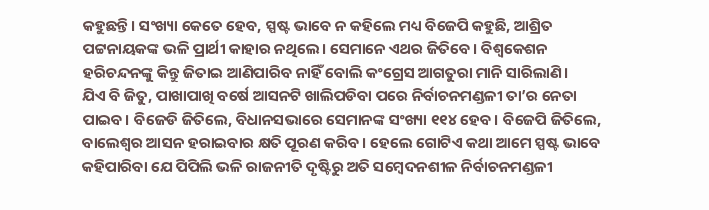କହୁଛନ୍ତି। ସଂଖ୍ୟା କେତେ ହେବ, ସ୍ପଷ୍ଟ ଭାବେ ନ କହିଲେ ମଧ୍ୟ ବିଜେପି କହୁଛି, ଆଶ୍ରିତ ପଟ୍ଟନାୟକଙ୍କ ଭଳି ପ୍ରାର୍ଥୀ କାହାର ନଥିଲେ। ସେମାନେ ଏଥର ଜିତିବେ। ବିଶ୍ବକେଶନ ହରିଚନ୍ଦନଙ୍କୁ କିନ୍ତୁ ଜିତାଇ ଆଣିପାରିବ ନାହିଁ ବୋଲି କଂଗ୍ରେସ ଆଗତୁରା ମାନି ସାରିଲାଣି।
ଯିଏ ବି ଜିତୁ, ପାଖାପାଖି ବର୍ଷେ ଆସନଟି ଖାଲିପଡିବା ପରେ ନିର୍ବାଚନମଣ୍ଡଳୀ ତା’ର ନେତା ପାଇବ। ବିଜେଡି ଜିତିଲେ, ବିଧାନସଭାରେ ସେମାନଙ୍କ ସଂଖ୍ୟା ୧୧୪ ହେବ। ବିଜେପି ଜିତିଲେ, ବାଲେଶ୍ବର ଆସନ ହରାଇବାର କ୍ଷତି ପୂରଣ କରିବ। ହେଲେ ଗୋଟିଏ କଥା ଆମେ ସ୍ପଷ୍ଟ ଭାବେ କହିପାରିବା ଯେ ପିପିଲି ଭଳି ରାଜନୀତି ଦୃଷ୍ଟିରୁ ଅତି ସମ୍ବେଦନଶୀଳ ନିର୍ବାଚନମଣ୍ଡଳୀ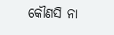କୌଣସି ନା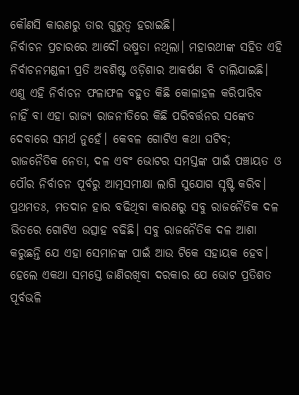କୌଣସି କାରଣରୁ ତାର ଗୁରୁତ୍ବ ହରାଇଛି।
ନିର୍ବାଚନ ପ୍ରଚାରରେ ଆଦୌ ଉଷ୍ମତା ନଥିଲା। ମହାରଥୀଙ୍କ ସହିତ ଏହି ନିର୍ବାଚନମଣ୍ଡଳୀ ପ୍ରତି ଅବଶିଷ୍ଟ ଓଡ଼ିଶାର ଆକର୍ଷଣ ବି ଚାଲିଯାଇଛି। ଏଣୁ ଏହି ନିର୍ବାଚନ ଫଳାଫଳ ବହୁତ କିଛି କୋଳାହଳ କରିପାରିବ ନାହିଁ ବା ଏହା ରାଜ୍ୟ ରାଜନୀତିରେ କିଛି ପରିବର୍ତ୍ତନର ସଙ୍କେତ ଦେବାରେ ସମର୍ଥ ନୁହେଁ। କେବଳ ଗୋଟିଏ କଥା ଘଟିବ; ରାଜନୈତିକ ନେତା, ଦଳ ଏବଂ ଭୋଟର ସମସ୍ତଙ୍କ ପାଇଁ ପଞ୍ଚାୟତ ଓ ପୌର ନିର୍ବାଚନ ପୂର୍ବରୁ ଆତ୍ମସମୀକ୍ଷା ଲାଗି ସୁଯୋଗ ସୃଷ୍ଟି କରିବ।
ପ୍ରଥମତଃ, ମତଦାନ ହାର ବଢିଥିବା କାରଣରୁ ସବୁ ରାଜନୈତିକ ଦଳ ଭିତରେ ଗୋଟିଏ ଉତ୍ସାହ ବଢିଛି। ସବୁ ରାଜନୈତିକ ଦଳ ଆଶା କରୁଛନ୍ତି ଯେ ଏହା ସେମାନଙ୍କ ପାଇଁ ଆଉ ଟିକେ ସହାୟକ ହେବ। ହେଲେ ଏକଥା ସମସ୍ତେ ଜାଣିରଖିବା ଦରକାର ଯେ ଭୋଟ ପ୍ରତିଶତ ପୂର୍ବଭଳି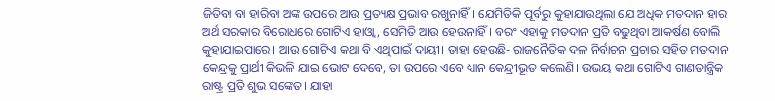ଜିତିବା ବା ହାରିବା ଅଙ୍କ ଉପରେ ଆଉ ପ୍ରତ୍ୟକ୍ଷ ପ୍ରଭାବ ରଖୁନାହିଁ। ଯେମିତିକି ପୂର୍ବରୁ କୁହାଯାଉଥିଲା ଯେ ଅଧିକ ମତଦାନ ହାର ଅର୍ଥ ସରକାର ବିରୋଧରେ ଗୋଟିଏ ହାଓ୍ବା, ସେମିତି ଆଉ ହେଉନାହିଁ। ବରଂ ଏହାକୁ ମତଦାନ ପ୍ରତି ବଢୁଥିବା ଆକର୍ଷଣ ବୋଲି କୁହାଯାଇପାରେ। ଆଉ ଗୋଟିଏ କଥା ବି ଏଥିପାଇଁ ଦାୟୀ। ତାହା ହେଉଛି- ରାଜନୈତିକ ଦଳ ନିର୍ବାଚନ ପ୍ରଚାର ସହିତ ମତଦାନ କେନ୍ଦ୍ରକୁ ପ୍ରାର୍ଥୀ କିଭଳି ଯାଇ ଭୋଟ ଦେବେ, ତା ଉପରେ ଏବେ ଧ୍ୟାନ କେନ୍ଦ୍ରୀଭୂତ କଲେଣି। ଉଭୟ କଥା ଗୋଟିଏ ଗାଣତାନ୍ତ୍ରିକ ରାଷ୍ଟ୍ର ପ୍ରତି ଶୁଭ ସଙ୍କେତ। ଯାହା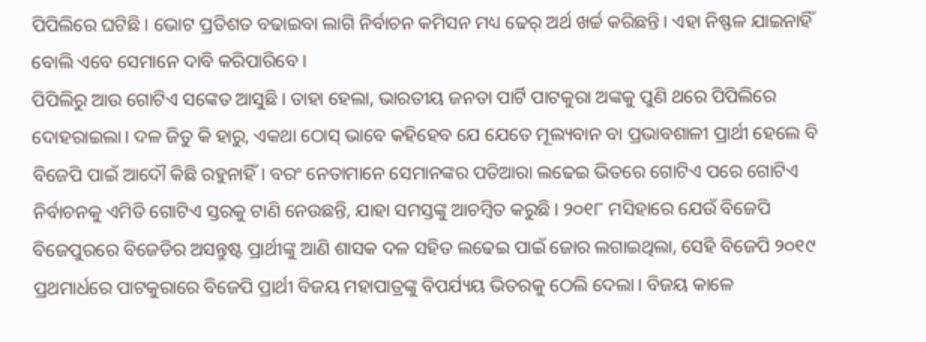ପିପିଲିରେ ଘଟିଛି। ଭୋଟ ପ୍ରତିଶତ ବଢାଇବା ଲାଗି ନିର୍ବାଚନ କମିସନ ମଧ୍ୟ ଢେର୍ ଅର୍ଥ ଖର୍ଚ୍ଚ କରିଛନ୍ତି। ଏହା ନିଷ୍ଫଳ ଯାଇନାହିଁ ବୋଲି ଏବେ ସେମାନେ ଦାବି କରିପାରିବେ।
ପିପିଲିରୁ ଆଉ ଗୋଟିଏ ସଙ୍କେତ ଆସୁଛି। ତାହା ହେଲା, ଭାରତୀୟ ଜନତା ପାର୍ଟି ପାଟକୁରା ଅଙ୍କକୁ ପୁଣି ଥରେ ପିପିଲିରେ ଦୋହରାଇଲା। ଦଳ ଜିତୁ କି ହାରୁ, ଏକଥା ଠୋସ୍ ଭାବେ କହିହେବ ଯେ ଯେତେ ମୂଲ୍ୟବାନ ବା ପ୍ରଭାବଶାଳୀ ପ୍ରାର୍ଥୀ ହେଲେ ବି ବିଜେପି ପାଇଁ ଆଦୌ କିଛି ରହୁନାହିଁ। ବରଂ ନେତାମାନେ ସେମାନଙ୍କର ପତିଆରା ଲଢେଇ ଭିତରେ ଗୋଟିଏ ପରେ ଗୋଟିଏ ନିର୍ବାଚନକୁ ଏମିତି ଗୋଟିଏ ସ୍ତରକୁ ଟାଣି ନେଉଛନ୍ତି, ଯାହା ସମସ୍ତଙ୍କୁ ଆଚମ୍ବିତ କରୁଛି। ୨୦୧୮ ମସିହାରେ ଯେଉଁ ବିଜେପି ବିଜେପୁରରେ ବିଜେଡିର ଅସନ୍ତୁଷ୍ଟ ପ୍ରାର୍ଥୀଙ୍କୁ ଆଣି ଶାସକ ଦଳ ସହିତ ଲଢେଇ ପାଇଁ ଜୋର ଲଗାଇଥିଲା, ସେହି ବିଜେପି ୨୦୧୯ ପ୍ରଥମାର୍ଧରେ ପାଟକୁରାରେ ବିଜେପି ପ୍ରାର୍ଥୀ ବିଜୟ ମହାପାତ୍ରଙ୍କୁ ବିପର୍ଯ୍ୟୟ ଭିତରକୁ ଠେଲି ଦେଲା। ବିଜୟ କାଳେ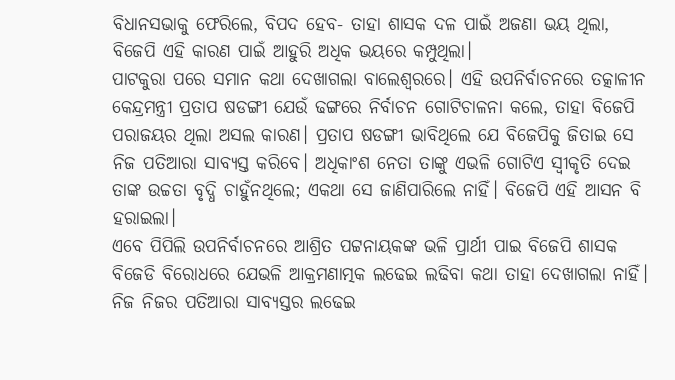ବିଧାନସଭାକୁ ଫେରିଲେ, ବିପଦ ହେବ- ତାହା ଶାସକ ଦଳ ପାଇଁ ଅଜଣା ଭୟ ଥିଲା, ବିଜେପି ଏହି କାରଣ ପାଇଁ ଆହୁରି ଅଧିକ ଭୟରେ କମ୍ପୁଥିଲା।
ପାଟକୁରା ପରେ ସମାନ କଥା ଦେଖାଗଲା ବାଲେଶ୍ବରରେ। ଏହି ଉପନିର୍ବାଚନରେ ତତ୍କାଳୀନ କେନ୍ଦ୍ରମନ୍ତ୍ରୀ ପ୍ରତାପ ଷଡଙ୍ଗୀ ଯେଉଁ ଢଙ୍ଗରେ ନିର୍ବାଚନ ଗୋଟିଚାଳନା କଲେ, ତାହା ବିଜେପି ପରାଜୟର ଥିଲା ଅସଲ କାରଣ। ପ୍ରତାପ ଷଡଙ୍ଗୀ ଭାବିଥିଲେ ଯେ ବିଜେପିକୁ ଜିତାଇ ସେ ନିଜ ପତିଆରା ସାବ୍ୟସ୍ତ କରିବେ। ଅଧିକାଂଶ ନେତା ତାଙ୍କୁ ଏଭଳି ଗୋଟିଏ ସ୍ବୀକୃତି ଦେଇ ତାଙ୍କ ଉଚ୍ଚତା ବୃଦ୍ଧି ଚାହୁଁନଥିଲେ; ଏକଥା ସେ ଜାଣିପାରିଲେ ନାହିଁ। ବିଜେପି ଏହି ଆସନ ବି ହରାଇଲା।
ଏବେ ପିପିଲି ଉପନିର୍ବାଚନରେ ଆଶ୍ରିତ ପଟ୍ଟନାୟକଙ୍କ ଭଳି ପ୍ରାର୍ଥୀ ପାଇ ବିଜେପି ଶାସକ ବିଜେଡି ବିରୋଧରେ ଯେଭଳି ଆକ୍ରମଣାତ୍ମକ ଲଢେଇ ଲଢିବା କଥା ତାହା ଦେଖାଗଲା ନାହିଁ। ନିଜ ନିଜର ପତିଆରା ସାବ୍ୟସ୍ତର ଲଢେଇ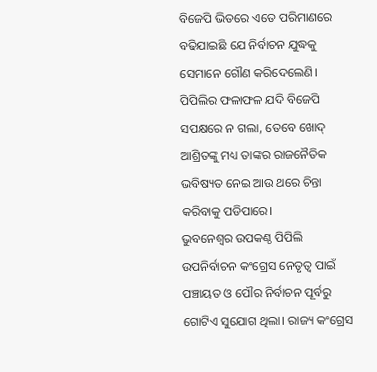ବିଜେପି ଭିତରେ ଏତେ ପରିମାଣରେ ବଢିଯାଇଛି ଯେ ନିର୍ବାଚନ ଯୁଦ୍ଧକୁ ସେମାନେ ଗୌଣ କରିଦେଲେଣି। ପିପିଲିର ଫଳାଫଳ ଯଦି ବିଜେପି ସପକ୍ଷରେ ନ ଗଲା, ତେବେ ଖୋଦ୍ ଆଶ୍ରିତଙ୍କୁ ମଧ୍ୟ ତାଙ୍କର ରାଜନୈତିକ ଭବିଷ୍ୟତ ନେଇ ଆଉ ଥରେ ଚିନ୍ତା କରିବାକୁ ପଡିପାରେ।
ଭୁବନେଶ୍ବର ଉପକଣ୍ଠ ପିପିଲି ଉପନିର୍ବାଚନ କଂଗ୍ରେସ ନେତୃତ୍ବ ପାଇଁ ପଞ୍ଚାୟତ ଓ ପୌର ନିର୍ବାଚନ ପୂର୍ବରୁ ଗୋଟିଏ ସୁଯୋଗ ଥିଲା। ରାଜ୍ୟ କଂଗ୍ରେସ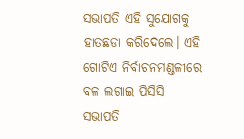ସଭାପତି ଏହି ସୁଯୋଗକୁ ହାତଛଡା କରିଦେଲେ। ଏହି ଗୋଟିଏ ନିର୍ବାଚନମଣ୍ଡଳୀରେ ବଳ ଲଗାଇ ପିସିସି ସଭାପତି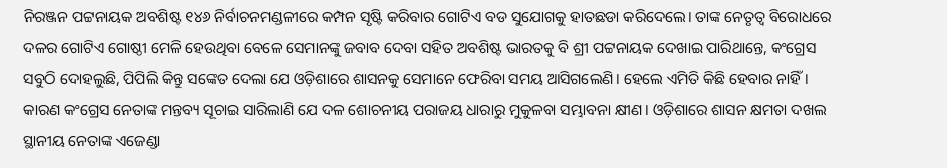ନିରଞ୍ଜନ ପଟ୍ଟନାୟକ ଅବଶିଷ୍ଟ ୧୪୬ ନିର୍ବାଚନମଣ୍ଡଳୀରେ କମ୍ପନ ସୃଷ୍ଟି କରିବାର ଗୋଟିଏ ବଡ ସୁଯୋଗକୁ ହାତଛଡା କରିଦେଲେ। ତାଙ୍କ ନେତୃତ୍ବ ବିରୋଧରେ ଦଳର ଗୋଟିଏ ଗୋଷ୍ଠୀ ମେଳି ହେଉଥିବା ବେଳେ ସେମାନଙ୍କୁ ଜବାବ ଦେବା ସହିତ ଅବଶିଷ୍ଟ ଭାରତକୁ ବି ଶ୍ରୀ ପଟ୍ଟନାୟକ ଦେଖାଇ ପାରିଥାନ୍ତେ, କଂଗ୍ରେସ ସବୁଠି ଦୋହଲୁଛି, ପିପିଲି କିନ୍ତୁ ସଙ୍କେତ ଦେଲା ଯେ ଓଡ଼ିଶାରେ ଶାସନକୁ ସେମାନେ ଫେରିବା ସମୟ ଆସିଗଲେଣି। ହେଲେ ଏମିତି କିଛି ହେବାର ନାହିଁ। କାରଣ କଂଗ୍ରେସ ନେତାଙ୍କ ମନ୍ତବ୍ୟ ସୂଚାଇ ସାରିଲାଣି ଯେ ଦଳ ଶୋଚନୀୟ ପରାଜୟ ଧାରାରୁ ମୁକୁଳବା ସମ୍ଭାବନା କ୍ଷୀଣ। ଓଡ଼ିଶାରେ ଶାସନ କ୍ଷମତା ଦଖଲ ସ୍ଥାନୀୟ ନେତାଙ୍କ ଏଜେଣ୍ଡା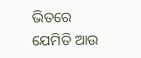ଭିତରେ ଯେମିତି ଆଉ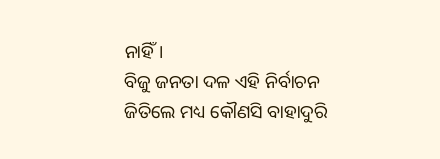ନାହିଁ।
ବିଜୁ ଜନତା ଦଳ ଏହି ନିର୍ବାଚନ ଜିତିଲେ ମଧ୍ୟ କୌଣସି ବାହାଦୁରି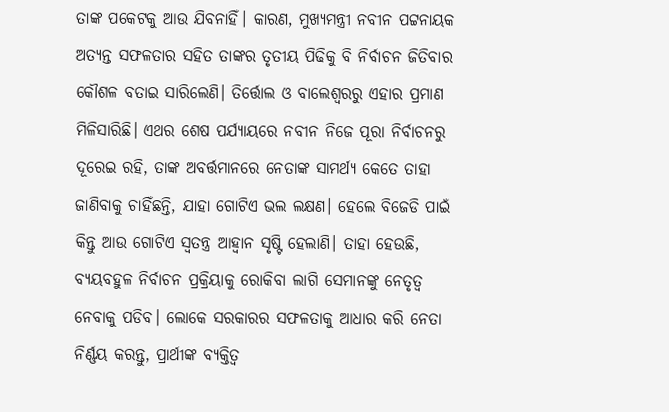ତାଙ୍କ ପକେଟକୁ ଆଉ ଯିବନାହିଁ। କାରଣ, ମୁଖ୍ୟମନ୍ତ୍ରୀ ନବୀନ ପଟ୍ଟନାୟକ ଅତ୍ୟନ୍ତ ସଫଳତାର ସହିତ ତାଙ୍କର ତୃତୀୟ ପିଢିକୁ ବି ନିର୍ବାଚନ ଜିତିବାର କୌଶଳ ବତାଇ ସାରିଲେଣି। ତିର୍ତ୍ତୋଲ ଓ ବାଲେଶ୍ବରରୁ ଏହାର ପ୍ରମାଣ ମିଳିସାରିଛି। ଏଥର ଶେଷ ପର୍ଯ୍ୟାୟରେ ନବୀନ ନିଜେ ପୂରା ନିର୍ବାଚନରୁ ଦୂରେଇ ରହି, ତାଙ୍କ ଅବର୍ତ୍ତମାନରେ ନେତାଙ୍କ ସାମର୍ଥ୍ୟ କେତେ ତାହା ଜାଣିବାକୁ ଚାହିଁଛନ୍ତି, ଯାହା ଗୋଟିଏ ଭଲ ଲକ୍ଷଣ। ହେଲେ ବିଜେଡି ପାଇଁ କିନ୍ତୁ ଆଉ ଗୋଟିଏ ସ୍ବତନ୍ତ୍ର ଆହ୍ବାନ ସୃଷ୍ଟି ହେଲାଣି। ତାହା ହେଉଛି, ବ୍ୟୟବହୁଳ ନିର୍ବାଚନ ପ୍ରକ୍ରିୟାକୁ ରୋକିବା ଲାଗି ସେମାନଙ୍କୁ ନେତୃତ୍ବ ନେବାକୁ ପଡିବ। ଲୋକେ ସରକାରର ସଫଳତାକୁ ଆଧାର କରି ନେତା ନିର୍ଣ୍ଣୟ କରନ୍ତୁ, ପ୍ରାର୍ଥୀଙ୍କ ବ୍ୟକ୍ତିତ୍ବ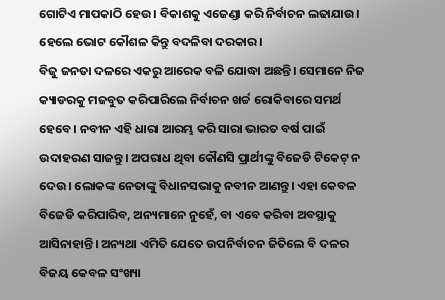ଗୋଟିଏ ମାପକାଠି ହେଉ। ବିକାଶକୁ ଏଜେଣ୍ଡା କରି ନିର୍ବାଚନ ଲଢାଯାଉ। ହେଲେ ଭୋଟ କୌଶଳ କିନ୍ତୁ ବଦଳିବା ଦରକାର।
ବିଜୁ ଜନତା ଦଳରେ ଏକରୁ ଆରେକ ବଳି ଯୋଦ୍ଧା ଅଛନ୍ତି। ସେମାନେ ନିଜ କ୍ୟାଡରକୁ ମଜବୁତ କରିପାରିଲେ ନିର୍ବାଚନ ଖର୍ଚ୍ଚ ରୋକିବାରେ ସମର୍ଥ ହେବେ। ନବୀନ ଏହି ଧାରା ଆରମ୍ଭ କରି ସାରା ଭାରତ ବର୍ଷ ପାଇଁ ଉଦାହରଣ ସାଜନ୍ତୁ। ଅପରାଧ ଥିବା କୌଣସି ପ୍ରାର୍ଥୀଙ୍କୁ ବିଜେଡି ଟିକେଟ୍ ନ ଦେଉ। ଲୋକଙ୍କ ନେତାଙ୍କୁ ବିଧାନସଭାକୁ ନବୀନ ଆଣନ୍ତୁ। ଏହା କେବଳ ବିଜେଡି କରିପାରିବ, ଅନ୍ୟମାନେ ନୁହେଁ, ବା ଏବେ କରିବା ଅବସ୍ଥାକୁ ଆସିନାହାନ୍ତି। ଅନ୍ୟଥା ଏମିତି ଯେତେ ଉପନିର୍ବାଚନ ଜିତିଲେ ବି ଦଳର ବିଜୟ କେବଳ ସଂଖ୍ୟା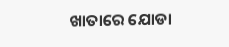ଖାତାରେ ଯୋଡା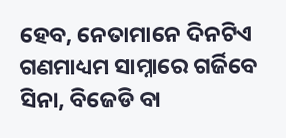ହେବ, ନେତାମାନେ ଦିନଟିଏ ଗଣମାଧ୍ୟମ ସାମ୍ନାରେ ଗର୍ଜିବେ ସିନା, ବିଜେଡି ବା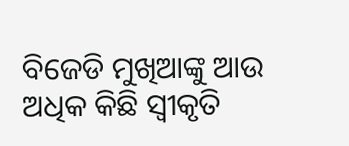ବିଜେଡି ମୁଖିଆଙ୍କୁ ଆଉ ଅଧିକ କିଛି ସ୍ବୀକୃତି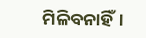ମିଳିବନାହିଁ।